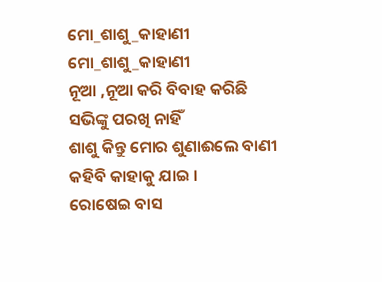ମୋ_ଶାଶୁ_କାହାଣୀ
ମୋ_ଶାଶୁ_କାହାଣୀ
ନୂଆ ,ନୂଆ କରି ବିବାହ କରିଛି
ସଭିଙ୍କୁ ପରଖି ନାହିଁ
ଶାଶୁ କିନ୍ତୁ ମୋର ଶୁଣାଈଲେ ବାଣୀ
କହିବି କାହାକୁ ଯାଇ ।
ରୋଷେଇ ବାସ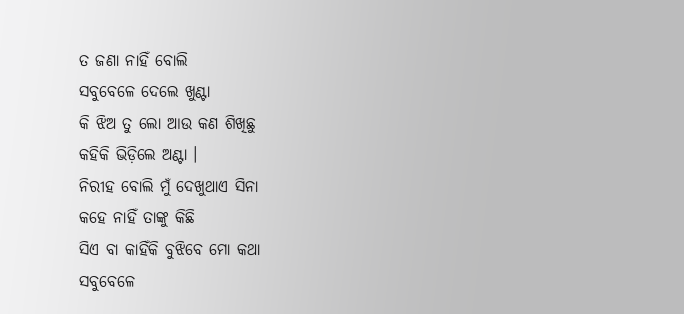ତ ଜଣା ନାହିଁ ବୋଲି
ସବୁବେଳେ ଦେଲେ ଖୁଣ୍ଟା
କି ଝିଅ ତୁ ଲୋ ଆଉ କଣ ଶିଖିଛୁ
କହିକି ଭିଡ଼ିଲେ ଅଣ୍ଟା ।
ନିରୀହ ବୋଲି ମୁଁ ଦେଖୁଥାଏ ସିନା
କହେ ନାହିଁ ତାଙ୍କୁ କିଛି
ସିଏ ବା କାହିଁକି ବୁଝିବେ ମୋ କଥା
ସବୁବେଳେ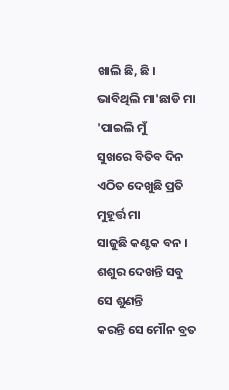ଖାଲି ଛି, ଛି ।
ଭାବିଥିଲି ମା'ଛାଡି ମା 'ପାଇଲି ମୁଁ
ସୁଖରେ ବିତିବ ଦିନ
ଏଠିତ ଦେଖୁଛି ପ୍ରତି ମୁହୂର୍ତ୍ତ ମା
ସାଜୁଛି କଣ୍ଟକ ବନ ।
ଶଶୁର ଦେଖନ୍ତି ସବୁ ସେ ଶୁଣନ୍ତି
କରନ୍ତି ସେ ମୌନ ବ୍ରତ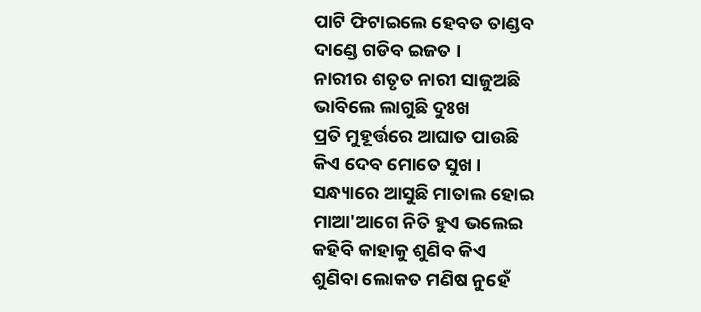ପାଟି ଫିଟାଇଲେ ହେବତ ତାଣ୍ଡବ
ଦାଣ୍ଡେ ଗଡିବ ଇଜତ ।
ନାରୀର ଶତୃତ ନାରୀ ସାଜୁଅଛି
ଭାବିଲେ ଲାଗୁଛି ଦୁଃଖ
ପ୍ରତି ମୁହୂର୍ତ୍ତରେ ଆଘାତ ପାଉଛି
କିଏ ଦେବ ମୋତେ ସୁଖ ।
ସନ୍ଧ୍ୟାରେ ଆସୁଛି ମାତାଲ ହୋଇ
ମାଆ'ଆଗେ ନିତି ହୁଏ ଭଲେଇ
କହିବି କାହାକୁ ଶୁଣିବ କିଏ
ଶୁଣିବା ଲୋକତ ମଣିଷ ନୁହେଁ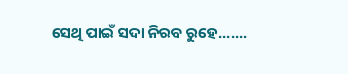ସେଥି ପାଇଁ ସଦା ନିରବ ରୁହେ.......